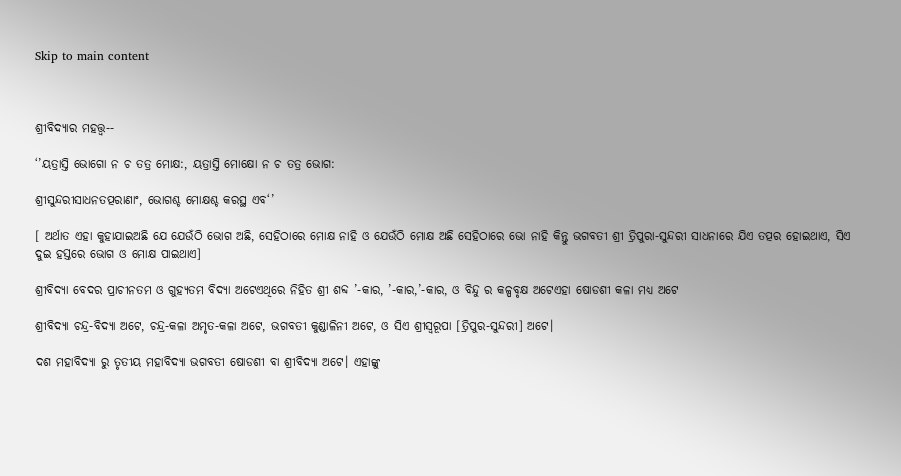Skip to main content



ଶ୍ରୀବିଦ୍ୟାର ମହତ୍ତ୍ଵ--

‘’ୟତ୍ରାସ୍ତି ଭୋଗୋ ନ ଚ ତତ୍ର ମୋକ୍ଷ:, ୟତ୍ରାସ୍ତି ମୋକ୍ଷୋ ନ ଚ ତତ୍ର ଭୋଗ:

ଶ୍ରୀସୁନ୍ଦରୀସାଧନତତ୍ପରାଣାଂ, ଭୋଗଶ୍ଚ ମୋକ୍ଷଶ୍ଚ କରସ୍ଥ ଏବ‘’

[ ଅର୍ଥାତ ଏହା କୁହାଯାଇଅଛି ଯେ ଯେଉଁଠି ଭୋଗ ଅଛି, ସେହିଠାରେ ମୋକ୍ଷ ନାହି ଓ ଯେଉଁଠି ମୋକ୍ଷ ଅଛି ସେହିଠାରେ ଭୋ ନାହି କିନ୍ତୁ ଭଗବତୀ ଶ୍ରୀ ତ୍ରିପୁରା-ସୁନ୍ଦରୀ ସାଧନାରେ ଯିଏ ତତ୍ପର ହୋଇଥାଏ, ସିଏ ଦୁଇ ହସ୍ତରେ ଭୋଗ ଓ ମୋକ୍ଷ ପାଇଥାଏ]

ଶ୍ରୀବିଦ୍ୟା ବେଦର ପ୍ରାଚୀନତମ ଓ ଗୁହ୍ୟତମ ବିଦ୍ୟା ଅଟେଏଥିରେ ନିହିତ ଶ୍ରୀ ଶବ୍ଦ ’-କାର, ’-କାର,’-କାର, ଓ ବିନ୍ଦୁ ର କଳ୍ପବୃକ୍ଷ ଅଟେଏହା ଷୋଡଶୀ କଳା ମଧ୍ୟ ଅଟେ

ଶ୍ରୀବିଦ୍ୟା ଚନ୍ଦ୍ର-ବିଦ୍ୟା ଅଟେ, ଚନ୍ଦ୍ର-କଳା ଅମୃତ-କଳା ଅଟେ, ଭଗବତୀ କୁଣ୍ଡାଳିନୀ ଅଟେ, ଓ ସିଏ ଶ୍ରୀସ୍ଵରୂପା [ତ୍ରିପୁର-ସୁନ୍ଦରୀ] ଅଟେ।

ଦଶ ମହାବିଦ୍ୟା ରୁ ତୃତୀୟ ମହାବିଦ୍ୟା ଭଗବତୀ ଷୋଡଶୀ ବା ଶ୍ରୀବିଦ୍ୟା ଅଟେ। ଏହାଙ୍କୁ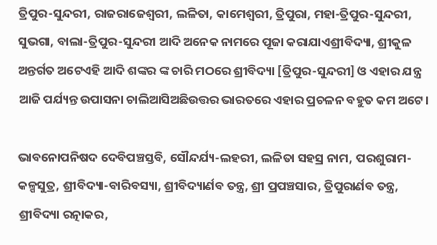ତ୍ରିପୁର-ସୁନ୍ଦରୀ, ରାଜରାଜେଶ୍ଵରୀ, ଲଳିତା, କାମେଶ୍ଵରୀ, ତ୍ରିପୁରା, ମହା-ତ୍ରିପୁର-ସୁନ୍ଦରୀ, ସୁଭଗା, ବାଲା-ତ୍ରିପୁର-ସୁନ୍ଦରୀ ଆଦି ଅନେକ ନାମରେ ପୂଜା କରାଯାଏଶ୍ରୀବିଦ୍ୟା, ଶ୍ରୀକୁଳ ଅନ୍ତର୍ଗତ ଅଟେଏହି ଆଦି ଶଙ୍କର ଙ୍କ ଚାରି ମଠରେ ଶ୍ରୀବିଦ୍ୟା [ତ୍ରିପୁର-ସୁନ୍ଦରୀ] ଓ ଏହାର ଯନ୍ତ୍ର ଆଜି ପର୍ଯ୍ୟନ୍ତ ଉପାସନା ଚାଲିଆସିଅଛିଉତ୍ତର ଭାରତରେ ଏହାର ପ୍ରଚଳନ ବହୁତ କମ ଅଟେ।

ଭାବନୋପନିଷଦ ଦେବିପଞ୍ଚସ୍ତବି, ସୌନ୍ଦର୍ଯ୍ୟ-ଲହରୀ, ଲଳିତା ସହସ୍ର ନାମ, ପରଶୁରାମ-କଳ୍ପସୁତ୍ର, ଶ୍ରୀବିଦ୍ୟା-ବାରିବସ୍ୟା, ଶ୍ରୀବିଦ୍ୟାର୍ଣବ ତନ୍ତ୍ର, ଶ୍ରୀ ପ୍ରପଞ୍ଚସାର, ତ୍ରିପୁରାର୍ଣବ ତନ୍ତ୍ର, ଶ୍ରୀବିଦ୍ୟା ରତ୍ନାକର,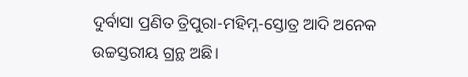ଦୁର୍ବାସା ପ୍ରଣିତ ତ୍ରିପୁରା-ମହିମ୍ନ-ସ୍ତୋତ୍ର ଆଦି ଅନେକ ଉଚ୍ଚସ୍ତରୀୟ ଗ୍ରନ୍ଥ ଅଛି।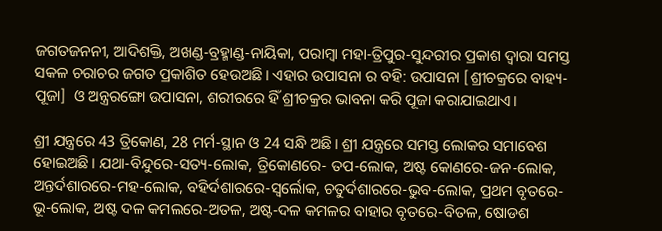ଜଗତଜନନୀ, ଆଦିଶକ୍ତି, ଅଖଣ୍ଡ-ବ୍ରହ୍ମାଣ୍ଡ-ନାୟିକା, ପରାମ୍ବା ମହା-ତ୍ରିପୁର-ସୁନ୍ଦରୀର ପ୍ରକାଶ ଦ୍ଵାରା ସମସ୍ତ ସକଳ ଚରାଚର ଜଗତ ପ୍ରକାଶିତ ହେଉଅଛି। ଏହାର ଉପାସନା ର ବହି: ଉପାସନା [ଶ୍ରୀଚକ୍ରରେ ବାହ୍ୟ-ପୂଜା]  ଓ ଅନ୍ତ୍ରରଙ୍ଗୋ ଉପାସନା, ଶରୀରରେ ହିଁ ଶ୍ରୀଚକ୍ରର ଭାବନା କରି ପୂଜା କରାଯାଇଥାଏ।

ଶ୍ରୀ ଯନ୍ତ୍ରରେ 43 ତ୍ରିକୋଣ, 28 ମର୍ମ-ସ୍ଥାନ ଓ 24 ସନ୍ଧି ଅଛି। ଶ୍ରୀ ଯନ୍ତ୍ରରେ ସମସ୍ତ ଲୋକର ସମାବେଶ ହୋଇଅଛି। ଯଥା-ବିନ୍ଦୁରେ-ସତ୍ୟ-ଲୋକ, ତ୍ରିକୋଣରେ- ତପ-ଲୋକ, ଅଷ୍ଟ କୋଣରେ-ଜନ-ଲୋକ, ଅନ୍ତର୍ଦଶାରରେ-ମହ-ଲୋକ, ବହିର୍ଦଶାରରେ-ସ୍ଵର୍ଲୋକ, ଚତୁର୍ଦଶାରରେ-ଭୁବ-ଲୋକ, ପ୍ରଥମ ବୃତରେ-ଭୂ-ଲୋକ, ଅଷ୍ଟ ଦଳ କମଲରେ-ଅତଳ, ଅଷ୍ଟ-ଦଳ କମଳର ବାହାର ବୃତରେ-ବିତଳ, ଷୋଡଶ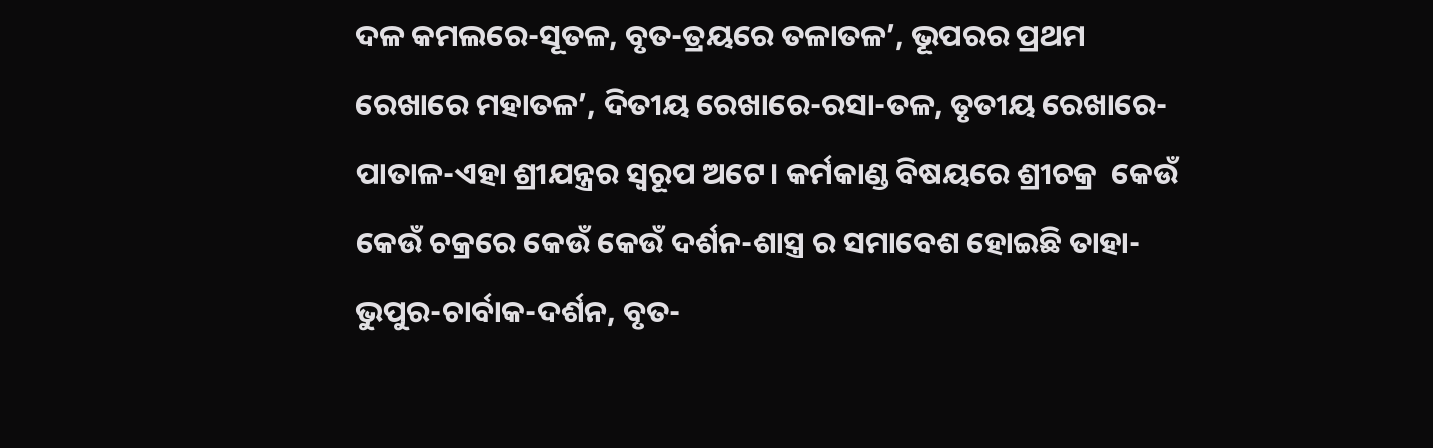ଦଳ କମଲରେ-ସୂତଳ, ବୃତ-ତ୍ରୟରେ ତଳାତଳ’, ଭୂପରର ପ୍ରଥମ ରେଖାରେ ମହାତଳ’, ଦିତୀୟ ରେଖାରେ-ରସା-ତଳ, ତୃତୀୟ ରେଖାରେ-ପାତାଳ-ଏହା ଶ୍ରୀଯନ୍ତ୍ରର ସ୍ୱରୂପ ଅଟେ। କର୍ମକାଣ୍ଡ ବିଷୟରେ ଶ୍ରୀଚକ୍ର  କେଉଁ କେଉଁ ଚକ୍ରରେ କେଉଁ କେଉଁ ଦର୍ଶନ-ଶାସ୍ତ୍ର ର ସମାବେଶ ହୋଇଛି ତାହା-ଭୁପୁର-ଚାର୍ବାକ-ଦର୍ଶନ, ବୃତ-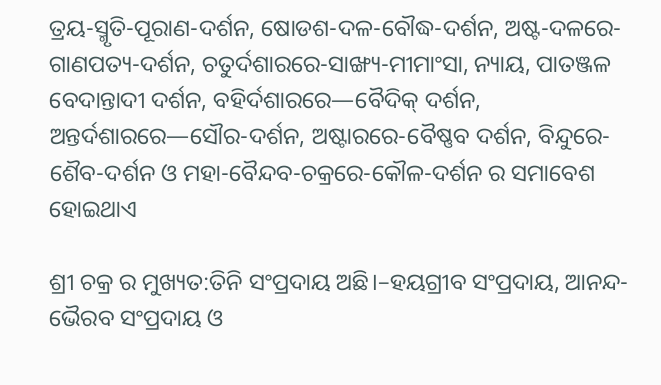ତ୍ରୟ-ସ୍ମୃତି-ପୂରାଣ-ଦର୍ଶନ, ଷୋଡଶ-ଦଳ-ବୌଦ୍ଧ-ଦର୍ଶନ, ଅଷ୍ଟ-ଦଳରେ-ଗାଣପତ୍ୟ-ଦର୍ଶନ, ଚତୁର୍ଦଶାରରେ-ସାଙ୍ଖ୍ୟ-ମୀମାଂସା, ନ୍ୟାୟ, ପାତଞ୍ଜଳ ବେଦାନ୍ତାଦୀ ଦର୍ଶନ, ବହିର୍ଦଶାରରେ—ବୈଦିକ୍ ଦର୍ଶନ, ଅନ୍ତର୍ଦଶାରରେ—ସୌର-ଦର୍ଶନ, ଅଷ୍ଟାରରେ-ବୈଷ୍ଣବ ଦର୍ଶନ, ବିନ୍ଦୁରେ-ଶୈବ-ଦର୍ଶନ ଓ ମହା-ବୈନ୍ଦବ-ଚକ୍ରରେ-କୌଳ-ଦର୍ଶନ ର ସମାବେଶ ହୋଇଥାଏ

ଶ୍ରୀ ଚକ୍ର ର ମୁଖ୍ୟତ:ତିନି ସଂପ୍ରଦାୟ ଅଛି।–ହୟଗ୍ରୀବ ସଂପ୍ରଦାୟ, ଆନନ୍ଦ-ଭୈରବ ସଂପ୍ରଦାୟ ଓ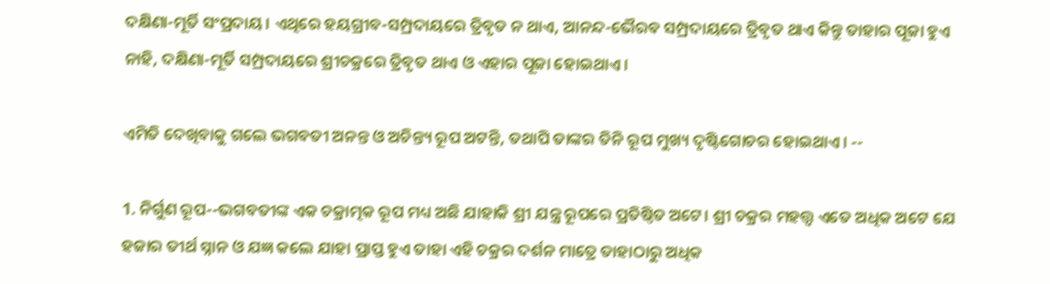ଦକ୍ଷିଣା-ମୂର୍ତି ସଂପ୍ରଦାୟ। ଏଥିରେ ହୟଗ୍ରୀବ-ସମ୍ପ୍ରଦାୟରେ ତ୍ରିବୃତ ନ ଥାଏ, ଆନନ୍ଦ-ଭୈରବ ସମ୍ପ୍ରଦାୟରେ ତ୍ରିବୃତ ଥାଏ କିନ୍ତୁ ତାହାର ପୂଜା ହୁଏ ନାହି, ଦକ୍ଷିଣା-ମୂର୍ତି ସମ୍ପ୍ରଦାୟରେ ଶ୍ରୀଚକ୍ରରେ ତ୍ରିବୃତ ଥାଏ ଓ ଏହାର ପୂଜା ହୋଇଥାଏ।

ଏମିତି ଦେଖିବାକୁ ଗଲେ ଭଗବତୀ ଅନନ୍ତ ଓ ଅଚିନ୍ତ୍ୟ ରୂପ ଅଟନ୍ତି, ତଥାପି ତାଙ୍କର ତିନି ରୂପ ମୁଖ୍ୟ ଦୃଷ୍ଟିଗୋଚର ହୋଇଥାଏ। --

1. ନିର୍ଗୁଣ ରୂପ--ଭଗବତୀଙ୍କ ଏକ ଚକ୍ରାତ୍ମକ ରୂପ ମଧ୍ୟ ଅଛି ଯାହାକି ଶ୍ରୀ ଯନ୍ତ୍ର ରୂପରେ ପ୍ରତିଷ୍ଠିତ ଅଟେ। ଶ୍ରୀ ଚକ୍ରର ମହତ୍ତ୍ଵ ଏତେ ଅଧିକ ଅଟେ ଯେ ହଜାର ତୀର୍ଥ ସ୍ନାନ ଓ ଯଜ୍ଞ କଲେ ଯାହା ପ୍ରାପ୍ତ ହୁଏ ତାହା ଏହି ଚକ୍ରର ଦର୍ଶନ ମାତ୍ରେ ତାହାଠାରୁ ଅଧିକ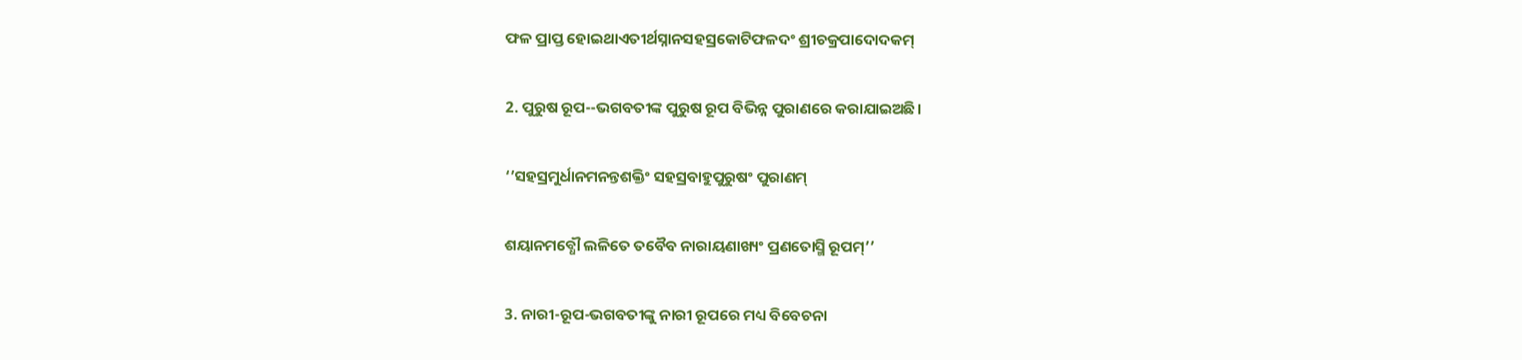ଫଳ ପ୍ରାପ୍ତ ହୋଇଥାଏତୀର୍ଥସ୍ନାନସହସ୍ରକୋଟିଫଳଦଂ ଶ୍ରୀଚକ୍ରପାଦୋଦକମ୍

2. ପୁରୁଷ ରୂପ--ଭଗବତୀଙ୍କ ପୁରୁଷ ରୂପ ବିଭିନ୍ନ ପୁରାଣରେ କରାଯାଇଅଛି।

‘’ସହସ୍ରମୁର୍ଧାନମନନ୍ତଶକ୍ତିଂ ସହସ୍ରବାହୁପୁରୁଷଂ ପୁରାଣମ୍

ଶୟାନମବ୍ଧୌ ଲଳିତେ ତବୈବ ନାରାୟଣାଖ୍ୟଂ ପ୍ରଣତୋସ୍ମି ରୂପମ୍’’

3. ନାରୀ-ରୂପ-ଭଗବତୀଙ୍କୁ ନାରୀ ରୂପରେ ମଧ୍ୟ ବିବେଚନା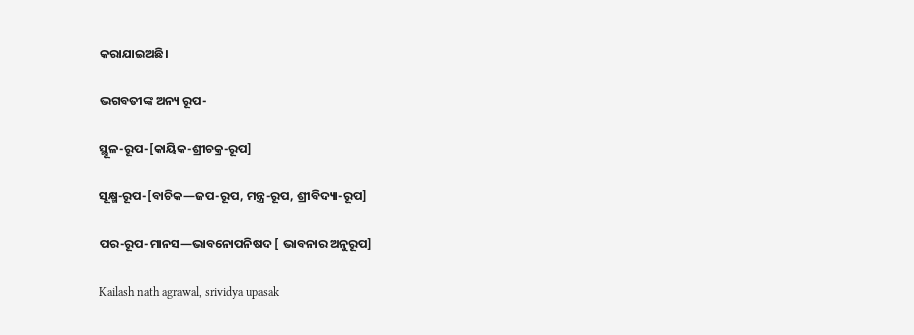କରାଯାଇଅଛି।

ଭଗବତୀଙ୍କ ଅନ୍ୟ ରୂପ-

ସ୍ଥୂଳ-ରୂପ-[କାୟିକ-ଶ୍ରୀଚକ୍ର-ରୂପ]

ସୂକ୍ଷ୍ମ-ରୂପ-[ବାଚିକ—ଜପ-ରୂପ, ମନ୍ତ୍ର-ରୂପ, ଶ୍ରୀବିଦ୍ୟା-ରୂପ]

ପର-ରୂପ-ମାନସ—ଭାବନୋପନିଷଦ [ ଭାବନାର ଅନୁରୂପ]

Kailash nath agrawal, srividya upasak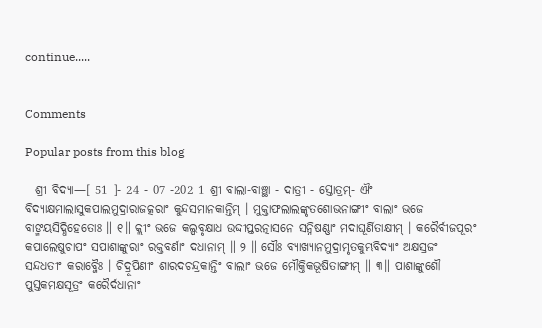continue.....


Comments

Popular posts from this blog

  ଶ୍ରୀ ବିଦ୍ୟା—[ 51 ]- 24 - 07 -202 1 ଶ୍ରୀ ବାଲା-ବାଞ୍ଛା - ଦାତ୍ରୀ - ସ୍ତୋତ୍ରମ୍- ଐଂ ବିଦ୍ୟାକ୍ଷମାଲାସୁକପାଲମୁଦ୍ରାରାଜତ୍କରାଂ କୁନ୍ଦସମାନକାନ୍ତିମ୍ । ମୁକ୍ତାଫଲାଲଙ୍କୃତଶୋଭନାଙ୍ଗୀଂ ବାଲାଂ ଭଜେ ବାଙ୍ମୟସିଦ୍ଧିହେତୋଃ ॥ ୧॥ କ୍ଲୀଂ ଭଜେ କଲ୍ପବୃକ୍ଷାଧ ଉଦ୍ଦୀପ୍ତରତ୍ନାସନେ ସନ୍ନିଷଣ୍ଣାଂ ମଦାଘୂର୍ଣିତାକ୍ଷୀମ୍ । କରୈର୍ବୀଜପୂରଂ କପାଲେଷୁଚାପଂ ସପାଶାଙ୍କୁରାଂ ରକ୍ତବର୍ଣାଂ ଦଧାନାମ୍ ॥ ୨ ॥ ସୌଃ ବ୍ୟାଖ୍ୟାନମୁଦ୍ରାମୃତକୁମ୍ଭବିଦ୍ୟାଂ ଅକ୍ଷସ୍ରଜଂ ସନ୍ଦଧତୀଂ କରାବ୍ଜୈଃ । ଚିଦ୍ରୂପିଣୀଂ ଶାରଦଚନ୍ଦ୍ରକାନ୍ତିଂ ବାଲାଂ ଭଜେ ମୌକ୍ତିକଭୂଷିତାଙ୍ଗୀମ୍ ॥ ୩॥ ପାଶାଙ୍କୁଶୌ ପୁସ୍ତକମକ୍ଷସୂତ୍ରଂ କରୈର୍ଦଧାନାଂ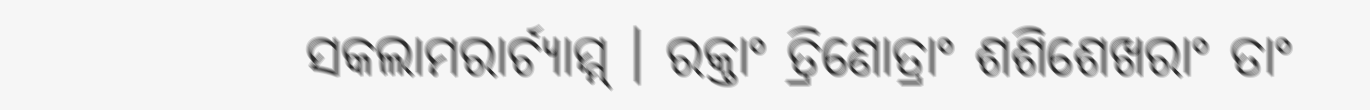ସକଲାମରାର୍ଚ୍ୟାମ୍ମ୍ । ରକ୍ତାଂ ତ୍ରିଣୋତ୍ରାଂ ଶଶିଶେଖରାଂ ତାଂ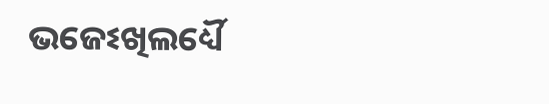ଭଜେଽଖିଲର୍ଧ୍ୟୈ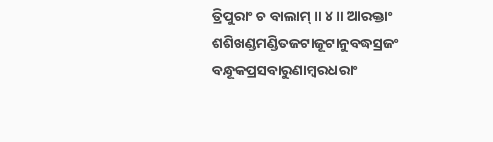ତ୍ରିପୁରାଂ ଚ ବାଲାମ୍ ॥ ୪॥ ଆରକ୍ତାଂ ଶଶିଖଣ୍ଡମଣ୍ଡିତଜଟାଜୂଟାନୁବଦ୍ଧସ୍ରଜଂ      ବନ୍ଧୂକପ୍ରସବାରୁଣାମ୍ବରଧରାଂ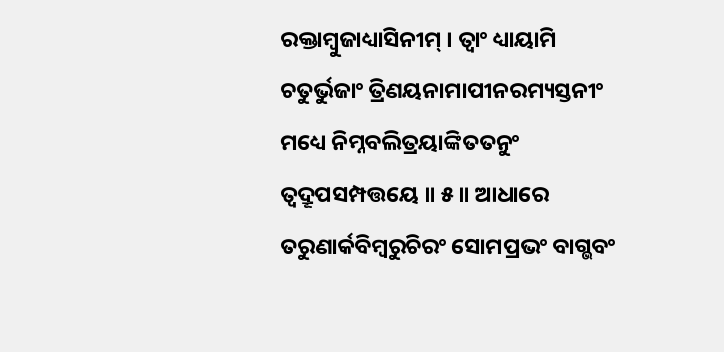ରକ୍ତାମ୍ବୁଜାଧ୍ୟାସିନୀମ୍ । ତ୍ୱାଂ ଧ୍ୟାୟାମି ଚତୁର୍ଭୁଜାଂ ତ୍ରିଣୟନାମାପୀନରମ୍ୟସ୍ତନୀଂ      ମଧ୍ୟେ ନିମ୍ନବଲିତ୍ରୟାଙ୍କିତତନୁଂ ତ୍ୱଦ୍ରୂପସମ୍ପତ୍ତୟେ ॥ ୫॥ ଆଧାରେ ତରୁଣାର୍କବିମ୍ବରୁଚିରଂ ସୋମପ୍ରଭଂ ବାଗ୍ଭବଂ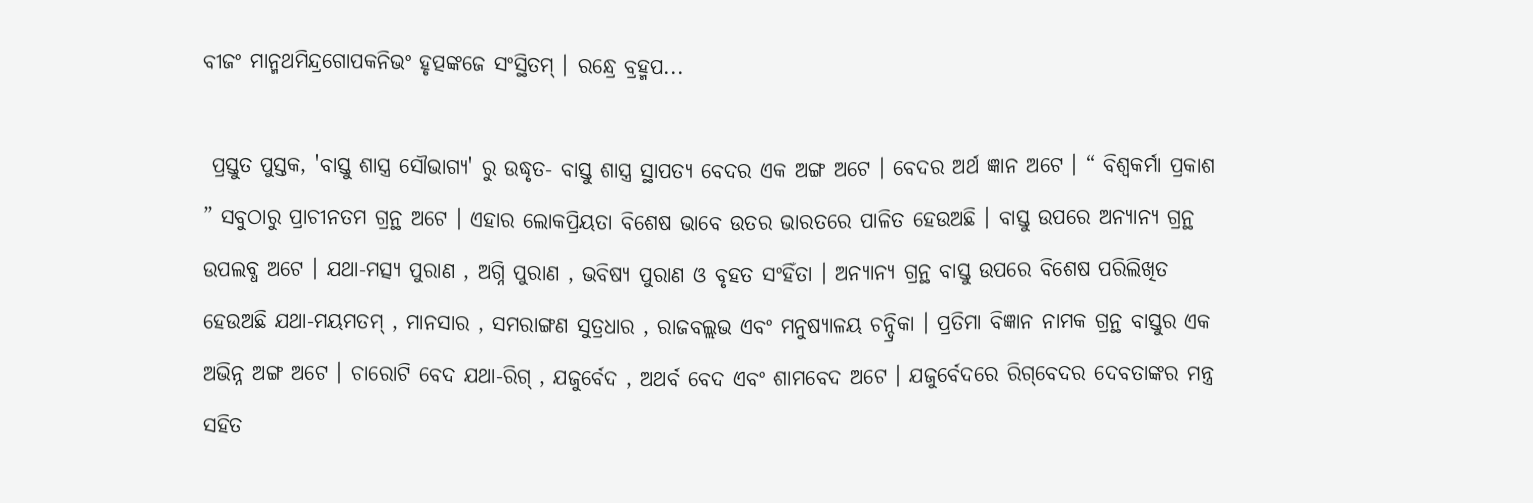ବୀଜଂ ମାନ୍ମଥମିନ୍ଦ୍ରଗୋପକନିଭଂ ହୃତ୍ପଙ୍କଜେ ସଂସ୍ଥିତମ୍ । ରନ୍ଧ୍ରେ ବ୍ରହ୍ମପ...

 ପ୍ରସ୍ତୁତ ପୁସ୍ତକ, 'ବାସ୍ତୁ ଶାସ୍ତ୍ର ସୌଭାଗ୍ୟ' ରୁ ଉଦ୍ଧୃତ- ବାସ୍ତୁ ଶାସ୍ତ୍ର ସ୍ଥାପତ୍ୟ ବେଦର ଏକ ଅଙ୍ଗ ଅଟେ । ବେଦର ଅର୍ଥ ଜ୍ଞାନ ଅଟେ । “ ବିଶ୍ୱକର୍ମା ପ୍ରକାଶ ” ସବୁଠାରୁ ପ୍ରାଚୀନତମ ଗ୍ରନ୍ଥ ଅଟେ । ଏହାର ଲୋକପ୍ରିୟତା ବିଶେଷ ଭାବେ ଉତର ଭାରତରେ ପାଳିତ ହେଉଅଛି । ବାସ୍ତୁ ଉପରେ ଅନ୍ୟାନ୍ୟ ଗ୍ରନ୍ଥ ଉପଲବ୍ଧ ଅଟେ । ଯଥା-ମତ୍ସ୍ୟ ପୁରାଣ , ଅଗ୍ନି ପୁରାଣ , ଭବିଷ୍ୟ ପୁରାଣ ଓ ବୃହତ ସଂହିଁତା । ଅନ୍ୟାନ୍ୟ ଗ୍ରନ୍ଥ ବାସ୍ତୁ ଉପରେ ବିଶେଷ ପରିଲିଖିତ ହେଉଅଛି ଯଥା-ମୟମତମ୍‌ , ମାନସାର , ସମରାଙ୍ଗଣ ସୁତ୍ରଧାର , ରାଜବଲ୍ଲଭ ଏବଂ ମନୁଷ୍ୟାଳୟ ଚନ୍ଦ୍ରିକା । ପ୍ରତିମା ବିଜ୍ଞାନ ନାମକ ଗ୍ରନ୍ଥ ବାସ୍ତୁର ଏକ ଅଭିନ୍ନ ଅଙ୍ଗ ଅଟେ । ଚାରୋଟି ବେଦ ଯଥା-ରିଗ୍‌ , ଯଜୁର୍ବେଦ , ଅଥର୍ବ ବେଦ ଏବଂ ଶାମବେଦ ଅଟେ । ଯଜୁର୍ବେଦରେ ରିଗ୍‌ବେଦର ଦେବତାଙ୍କର ମନ୍ତ୍ର ସହିତ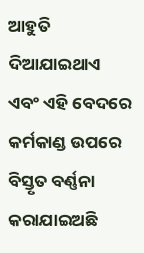ଆହୁତି ଦିଆଯାଇଥାଏ ଏବଂ ଏହି ବେଦରେ କର୍ମକାଣ୍ଡ ଉପରେ ବିସ୍ତୃତ ବର୍ଣ୍ଣନା କରାଯାଇଅଛି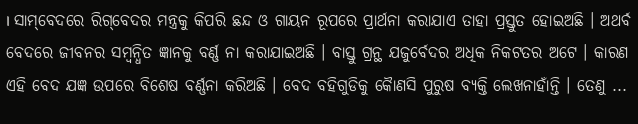। ସାମ୍‌ବେଦରେ ରିଗ୍‌ବେଦର ମନ୍ତ୍ରକୁ କିପରି ଛନ୍ଦ ଓ ଗାୟନ ରୂପରେ ପ୍ରାର୍ଥନା କରାଯାଏ ତାହା ପ୍ରସ୍ତୁତ ହୋଇଅଛି । ଅଥର୍ବ ବେଦରେ ଜୀବନର ସମ୍ବନ୍ଧିତ ଜ୍ଞାନକୁ ବର୍ଣ୍ଣ ନା କରାଯାଇଅଛି । ବାସ୍ତୁ ଗ୍ରନ୍ଥ ଯଜୁର୍ବେଦର ଅଧିକ ନିକଟତର ଅଟେ । କାରଣ ଏହି ବେଦ ଯଜ୍ଞ ଉପରେ ବିଶେଷ ବର୍ଣ୍ଣନା କରିଅଛି । ବେଦ ବହିଗୁଡିକୁ କୈାଣସି ପୁରୁଷ ବ୍ୟକ୍ତି ଲେଖନାହାଁନ୍ତି । ତେଣୁ ...